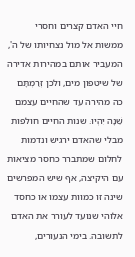חיי האדם קצרים וחסרי ממשות אל מול נצחיותו של ה', המעביר אותם במהירות אדירה של שיטפון מים, ולכן זְרַמְתָּם כה מהירה עד שהחיים עצמם שֵׁנָה יִהְיוּ. שנות החיים חולפות מבלי שהאדם ירגיש ונדמות לחלום שמתברר כחסר מציאות עם היקיצה, אף שיש המפרשים שינה זו כמוות עצמו או כחסד אלוהי שנועד לעורר את האדם לתשובה. בימי הנעורים,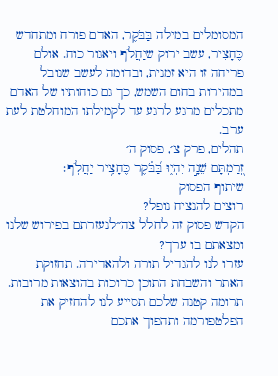המסומלים במילה בַּבֹּקֶר, האדם פורח ומתחדש כֶּחָצִיר, עשב ירוק שיַחֲלֹף ויאגור כוח. אולם פריחה זו היא זמנית, ובדומה לעשב שנובל במהירות בחום השמש, כך גם כוחותיו של האדם מתכלים מרגע לרגע עד לקמילתו המוחלטת לעת ערב.
תהלים, פרק צ׳, פסוק ה׳
זְ֭רַמְתָּם שֵׁנָ֣ה יִהְי֑וּ בַּ֝בֹּ֗קֶר כֶּחָצִ֥יר יַחֲלֹֽף׃
שיתוף הפסוק
רוצים להנציח נופל?
הקדש פסוק זה לחלל צה״לנעזרתם בפירוש שלנו ומצאתם בו ערך?
עזרו לנו להגדיל תורה ולהאדירה. תחזוקת האתר והשבחת התוכן כרוכות בהוצאות מרובות. תרומה קטנה שלכם תסייע לנו להחזיק את הפלטפורמה ותהפוך אתכם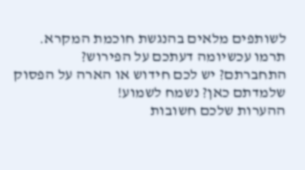לשותפים מלאים בהנגשת חוכמת המקרא.
תרמו עכשיומה דעתכם על הפירוש?
התחברתם? יש לכם חידוש או הארה על הפסוק שלמדתם כאן? נשמח לשמוע!
ההערות שלכם חשובות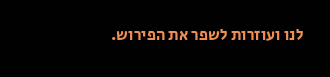לנו ועוזרות לשפר את הפירוש.